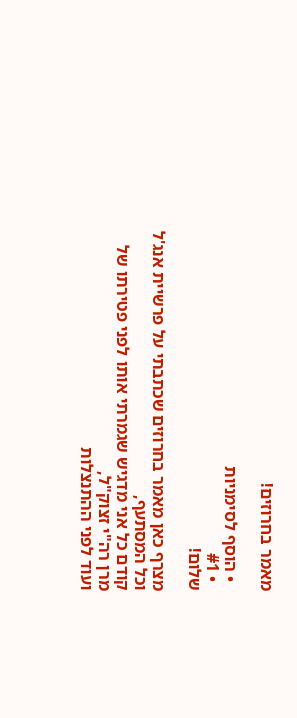מאמר בחרוזים!

  • הוסף לסימניות
  • #1
שלום!

מצרף כאן מאמר בחרוזים שכתבתי על פרשיית אנג'ל וכל המסתעף,
קודם כל אני מדגיש שגמרתי אותו לפני פטירתו של מרן רה"י זצוק"ל,
ועוד לפני ההתנצלות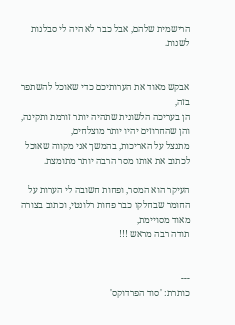הרישמית שלהם, אבל כבר לא היה לי סבלנות לשנות.


אבקש מאוד את הערותיכם כדי שאוכל להשתפר בזה,
הן בעריכה הלשונית שתהיה יותר זורמת ותקינה, והן שהחרוזים יהיו יותר מוצלחים,
מתנצל על האריכות, בהמשך אני מקווה שאוכל לכתוב את אותו מסר הרבה יותר מתומצת.

העיקר הוא המסר, ופחות חשובה לי הערות על החומר שבחלקו כבר פחות רלונטי, וכתוב בצורה מאוד מסויימת,
תודה רבה מראש !!!


---
כותרת: 'סוד הפרדוקס'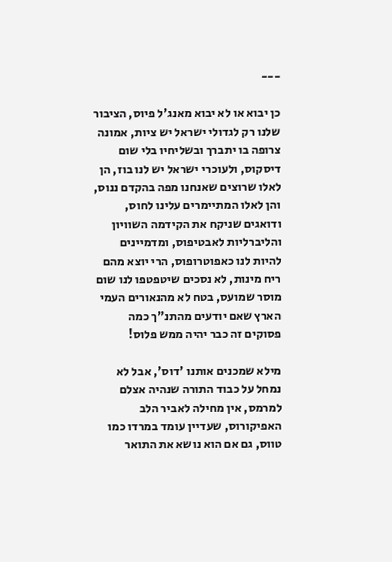---

כן יבוא או לא יבוא מאנג'ל פיוס, הציבור שלנו רק לגדולי ישראל יש ציות, אמונה צרופה בו יתברך ובשליחיו בלי שום דיסקוס, ולעוכרי ישראל יש לנו בוז, הן לאלו שרוצים שאנחנו מפה בהקדם ננוס, והן לאלו המתיימרים עלינו לחוס, ודואגים שניקח את הקידמה השוויון והליברליות לאבטיפוס, ומדמיינים להיות לנו כאפוטרופוס, הרי יוצא מהם ריח מינות, לא נסכים שיטפטפו לנו שום מוסר שמועס, בטח לא מהנאורים העמי הארץ שאם יודעים מהתנ"ך כמה פסוקים זה כבר יהיה ממש פלוס!

מילא שמכנים אותנו 'דוס', אבל לא נמחל על כבוד התורה שנהיה אצלם למרמס, אין מחילה לאביר הלב האפיקורוס, שעדיין עומד במרדו כמו טווס, גם אם הוא נושא את התואר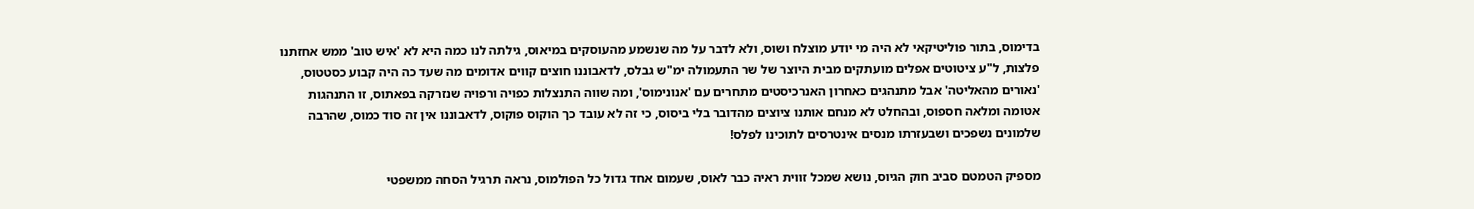בדימוס, בתור פוליטיקאי לא היה מי יודע מוצלח ושוס, ולא לדבר על מה שנשמע מהעוסקים במיאוס, גילתה לנו כמה היא לא 'איש טוב' ממש אחזתנו פלצות, ל"ע ציטוטים אפלים מועתקים מבית היוצר של שר התעמולה ימ"ש גבלס, לדאבוננו חוצים קווים אדומים מה שעד כה היה קבוע כסטטוס, 'נאורים מהאליטה' אבל מתנהגים כאחרון האנרכיסטים מתחרים עם 'אנונימוס', ומה שווה התנצלות כפויה ורפויה שנזרקה בפאתוס, זו התנהגות אטומה ומלאה חספוס, ובהחלט לא מנחם אותנו ציוצים מהדובר בלי ביסוס, כי זה לא עובד כך הוקוס פוקוס, לדאבוננו אין זה סוד כמוס, שהרבה שלמונים נשפכים ושבעזרתו מנסים אינטרסים לתוכינו לפלס!

מספיק הטמטם סביב חוק הגיוס, נושא שמכל זווית ראיה כבר לאוס, שעמום אחד גדול כל הפולמוס, נראה תרגיל הסחה ממשפטי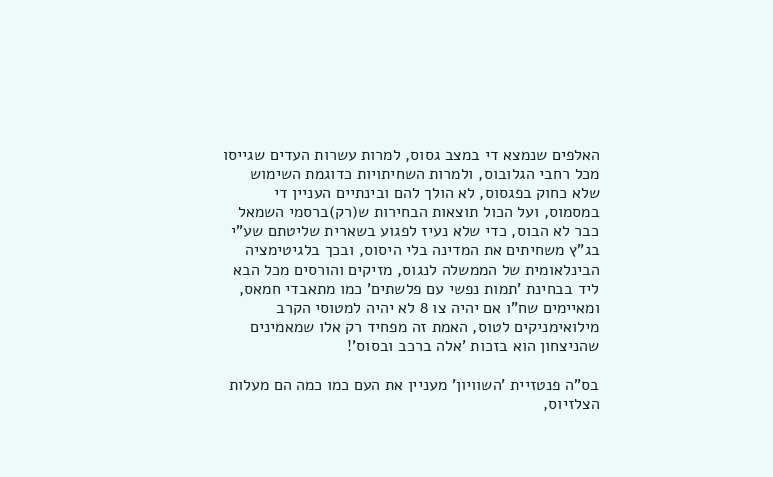האלפים שנמצא די במצב גסוס, למרות עשרות העדים שגייסו מכל רחבי הגלובוס, ולמרות השחיתויות כדוגמת השימוש שלא כחוק בפגסוס, לא הולך להם ובינתיים העניין די במסמוס, ועל הכול תוצאות הבחירות ש(רק)ברסמי השמאל כבר לא הבוס, כדי שלא נעיז לפגוע בשארית שליטתם שע"י בג"ץ משחיתים את המדינה בלי היסוס, ובכך בלגיטימציה הבינלאומית של הממשלה לנגוס, מזיקים והורסים מכל הבא ליד בבחינת 'תמות נפשי עם פלשתים' כמו מתאבדי חמאס, ומאיימים שח"ו אם יהיה צו 8 לא יהיה למטוסי הקרב מילואימניקים לטוס, האמת זה מפחיד רק אלו שמאמינים שהניצחון הוא בזכות 'אלה ברכב ובסוס'!

בס"ה פנטזיית 'השוויון' מעניין את העם כמו כמה הם מעלות הצלזיוס,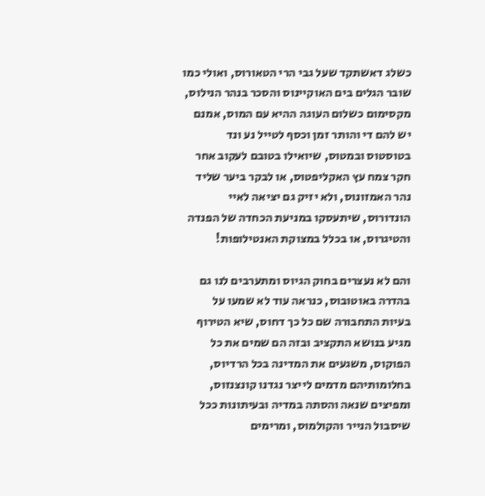כשלג דאשתקד שעל גבי הרי הטאורוס, ואולי כמו שובר הגלים בים האוקיינוס והסכר בנהר הנילוס, מקסימום כשלום העוגה ההיא עם המוס, אמנם יש להם די והותר זמן וכסף לטייל נע ונד בטוסטוס ובמטוס, שיואילו בטובם לעקוב אחר חקר צמח עץ האקליפטוס, או לבקר ביער שליד נהר האמזונוס, ולא יזיק גם יציאה לאיי הונדורוס, שיתעסקו במניעת הכחדה של הפנדה והטיגרוס, או בכלל במצוקת האנטילופות!

והם לא נעצרים בחוק הגיוס ומתערבים לנו גם בהדרה באוטובוס, כנראה עוד לא שמעו על בעיות התחבורה שם כל כך דחוס, שיא הטירוף מגיע בנושא התקציב ובזה הם שמים את כל הפוקוס, משגעים את המדינה בכל הרדיוס, בחלומותיהם מדמים לייצר נגדנו קונצנזוס, ומפיצים שנאה והסתה במדיה ובעיתונות ככל שיסבול הנייר והקולמוס, ומרימים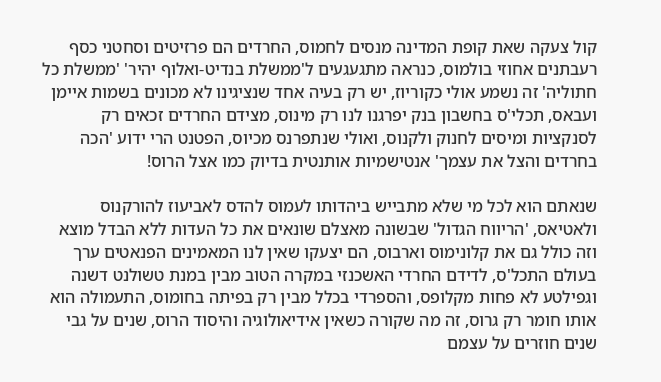קול צעקה שאת קופת המדינה מנסים לחמוס, החרדים הם פרזיטים וסחטני כסף רעבתנים אחוזי בולמוס, כנראה מתגעגעים ל'ממשלת בנדיט-ואלוף יהיר' 'ממשלת כל חתוליה' זה נשמע אולי כקוריוז, יש רק בעיה אחד שנציגינו לא מכונים בשמות איימן ועבאס, תכלי'ס בחשבון בנק יפרגנו לנו רק מינוס, מצידם החרדים זכאים רק לסנקציות ומיסים לחנוק ולקנוס, ואולי שנתפרנס מכיוס, הפטנט הרי ידוע 'הכה בחרדים והצל את עצמך' אנטישמיות אותנטית בדיוק כמו אצל הרוס!

שנאתם הוא לכל מי שלא מתבייש ביהדותו לעמוס להדס לאביעוז להורקנוס ולאטיאס, 'הריווח הגדול' שבשונה מאצלם שונאים את כל העדות ללא הבדל מוצא וזה כולל גם את קלונימוס וארבוס, הם יצעקו שאין לנו המאמינים הפנאטים ערך בעולם התכל'ס, לדידם החרדי האשכנזי במקרה הטוב מבין במנת טשולנט דשנה וגפילטע לא פחות מקלופס, והספרדי בכלל מבין רק בפיתה בחומוס, התעמולה הוא אותו חומר רק גרוס, זה מה שקורה כשאין אידיאולוגיה והיסוד הרוס, שנים על גבי שנים חוזרים על עצמם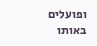ופועלים באותו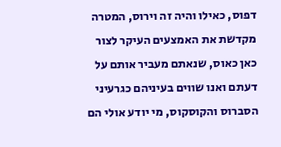דפוס, כאילו והיה זה וירוס, המטרה מקדשת את האמצעים העיקר לצור כאן כאוס, שנאתם מעביר אותם על דעתם ואנו שווים בעיניהם כגרעיני הסברוס והקוסקוס, מי יודע אולי הם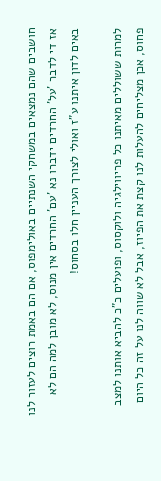חושבים שהם נמצאים במשחקי השנתיים באולימפוס, אם הם באמת רוצים לעזור לנו אז די לדבר 'על' החרדים ידברו נא 'עם' החרדים אין מנוס, לא מובן למה הם לא באים לדון איתנו ע"ז ואולי לצורך העניין חלו בסחוס!

למרות ששוללים מאיתנו כל פריווילגיה ולוקסוס, ופועלים כ"כ להביא אותנו למצב פחוס, אכן מצליחים להעלות לנו קצת את הפיוז, אבל לא שווה לנו על זה כל היום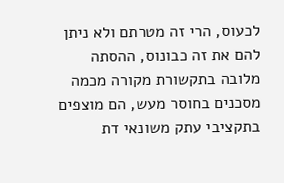לכעוס, הרי זה מטרתם ולא ניתן להם את זה כבונוס, ההסתה מלובה בתקשורת מקורה מכמה מסכנים בחוסר מעש, הם מוצפים בתקציבי עתק משונאי דת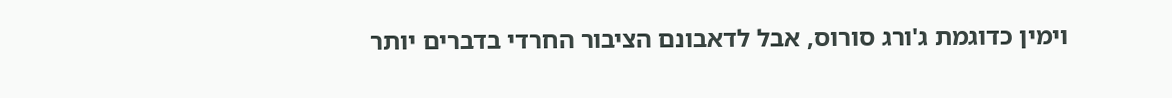וימין כדוגמת ג'ורג סורוס, אבל לדאבונם הציבור החרדי בדברים יותר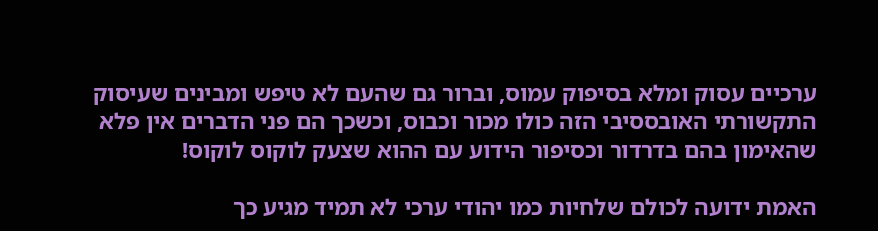ערכיים עסוק ומלא בסיפוק עמוס, וברור גם שהעם לא טיפש ומבינים שעיסוק התקשורתי האובססיבי הזה כולו מכור וכבוס, וכשכך הם פני הדברים אין פלא שהאימון בהם בדרדור וכסיפור הידוע עם ההוא שצעק לוקוס לוקוס!

האמת ידועה לכולם שלחיות כמו יהודי ערכי לא תמיד מגיע כך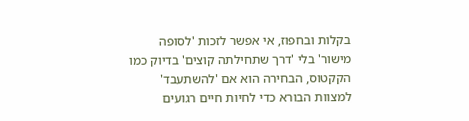בקלות ובחפוז, אי אפשר לזכות 'לסופה מישור' בלי 'דרך שתחילתה קוצים' בדיוק כמו הקקטוס, הבחירה הוא אם 'להשתעבד' למצוות הבורא כדי לחיות חיים רגועים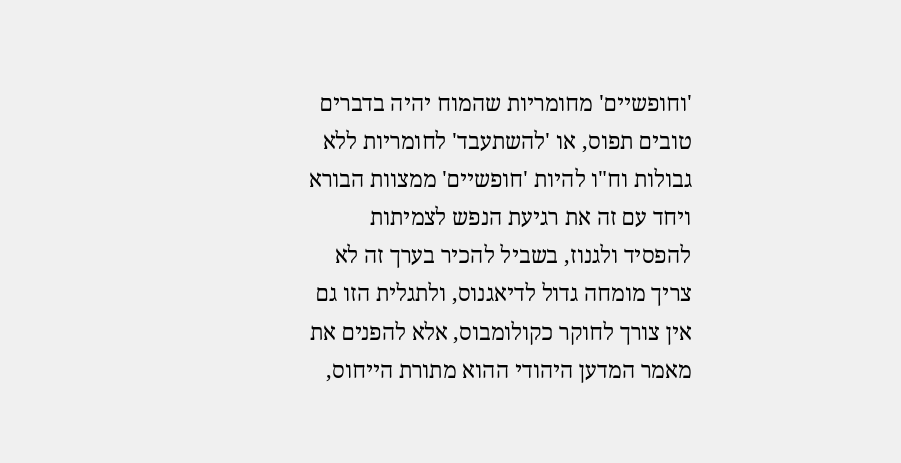'וחופשיים' מחומריות שהמוח יהיה בדברים טובים תפוס, או 'להשתעבד' לחומריות ללא גבולות וח"ו להיות 'חופשיים' ממצוות הבורא ויחד עם זה את רגיעת הנפש לצמיתות להפסיד ולגנוז, בשביל להכיר בערך זה לא צריך מומחה גדול לדיאגנוס, ולתגלית הזו גם אין צורך לחוקר כקולומבוס, אלא להפנים את מאמר המדען היהודי ההוא מתורת הייחוס,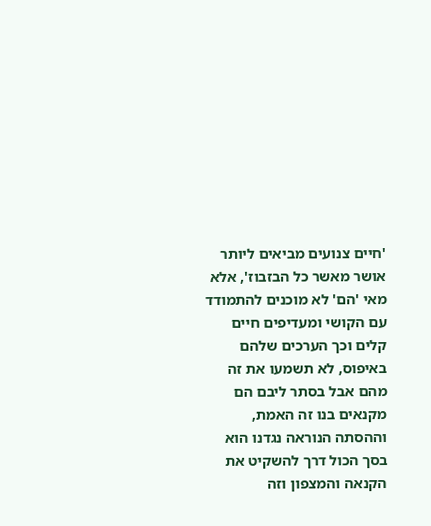'חיים צנועים מביאים ליותר אושר מאשר כל הבזבוז', אלא מאי 'הם' לא מוכנים להתמודד עם הקושי ומעדיפים חיים קלים וכך הערכים שלהם באיפוס, לא תשמעו את זה מהם אבל בסתר ליבם הם מקנאים בנו זה האמת, וההסתה הנוראה נגדנו הוא בסך הכול דרך להשקיט את הקנאה והמצפון וזה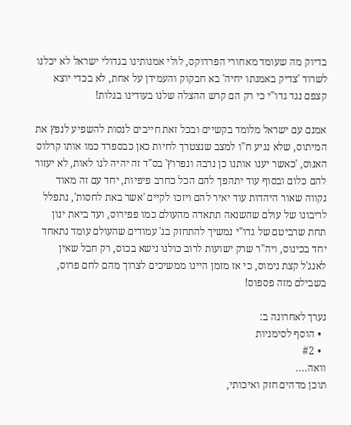בדיוק מה שעומד מאחורי הפרדוקס, לולי אמנותינו בגדולי ישראל לא יכלנו לשרוד 'צדיק באמנתו יחיה' בא חבקוק והעמידן על אחת, לא בכדי יוצא קצפם נגד גדו"י כי רק הם קרש ההצלה שלנו בעודינו בגלות!

אמנם עם ישראל מלומד בקשיים ובכל זאת חייבים לנסות להשפיע לנפץ את המיתוס, שלא נגיע ח"ו למצב שנצטרך לחיות כאן כבספרד כמו אותו קרלוס האנוס, 'כאשר יענו אותנו כן נרבה ונפרוץ' בס"ד זה יהיה לנו לאות, לא יעזור להם כלום ובסוף עוד יתהפך להם הכל כחרב פיפיות, יחד עם זה מאוד נקווה שאור היהדות עוד יאיר להם ויזכו לקיים 'אשר באת לחסות', נתפלל לריבונו של עולם שהשנאה תתאדה מהעולם כמו פפירוס, ועד ביאת ינון תחת שרביטם של גדו"י נמשיך להתחזק בג' עמודים שהעולם עומד נתאחד יחד בכינוס, ויה"ר שרק ישועות לרוב כולנו נישא בכוס, רק חבל שאין לאנג'ל קצת נימוס, כי אז מזמן היינו ממשיכים לצרוך מהם לחם פרוס, בשבילם מזה פספוס!

נערך לאחרונה ב:
  • הוסף לסימניות
  • #2
וואה....
תוכן מדהים חזק ואיכותי,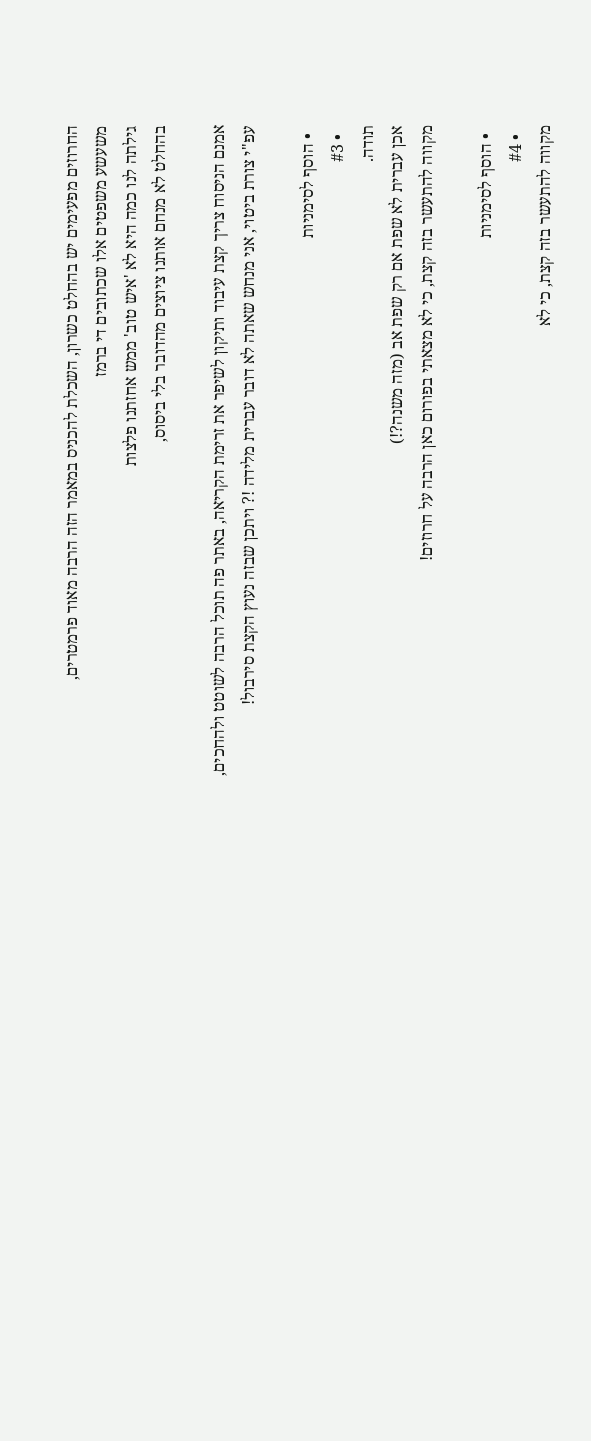החרוזים מפעימים יש בהחלט כשרון, השכלת להכניס במאמר הזה הרבה מאוד פרמטרים,
משעשע משפטים אלו שכתובים די ברמז
גילתה לנו כמה היא לא 'איש טוב' ממש אחזתנו פלצות
בהחלט לא מנחם אותנו ציוצים מהדובר בלי ביסוס,

אמנם הניסוח צריך קצת עיבוד ותיקון לשיפר את זרימת הקריאה, באתר פה תוכל הרבה לשוטט ולהחכים,
עפ"י צורת ביטוי, אני מנחש שאתה לא דובר עברית מלידה !? ויתכן שבזה נעוץ הקצת סירבול!

  • הוסף לסימניות
  • #3
תודה.
אכן עברית לא שפת אם רק שפת אב (מזה משנה?!)
מקווה להתעשר בזה קצת, כי לא מצאתי בפורום כאן הרבה על חרוזים!

  • הוסף לסימניות
  • #4
מקווה להתעשר בזה קצת, כי לא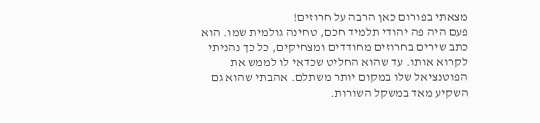מצאתי בפורום כאן הרבה על חרוזים!
פעם היה פה יהודי תלמיד חכם, טחינה גולמית שמו. הוא כתב שירים בחרוזים מחודדים ומצחיקים, כל כך נהניתי לקרוא אותו. עד שהוא החליט שכדאי לו לממש את הפוטנציאל שלו במקום יותר משתלם. אהבתי שהוא גם השקיע מאד במשקל השורות.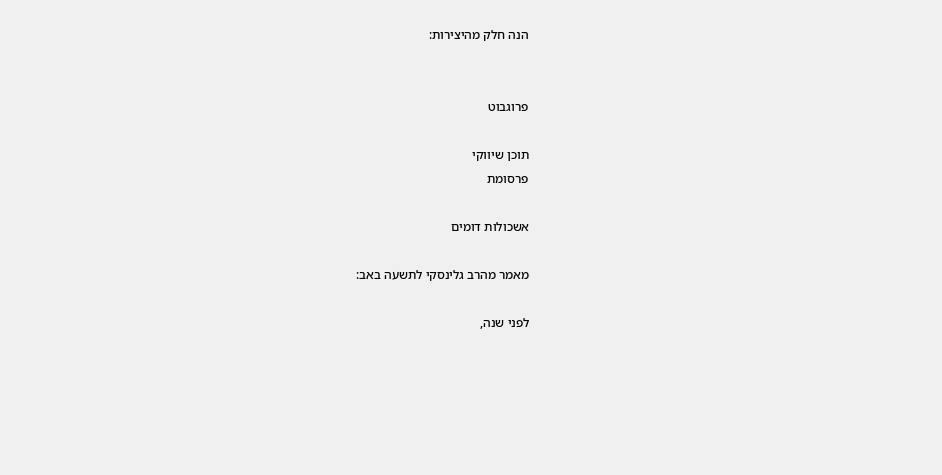הנה חלק מהיצירות:


פרוגבוט

תוכן שיווקי
פרסומת

אשכולות דומים

מאמר מהרב גלינסקי לתשעה באב:

לפני שנה,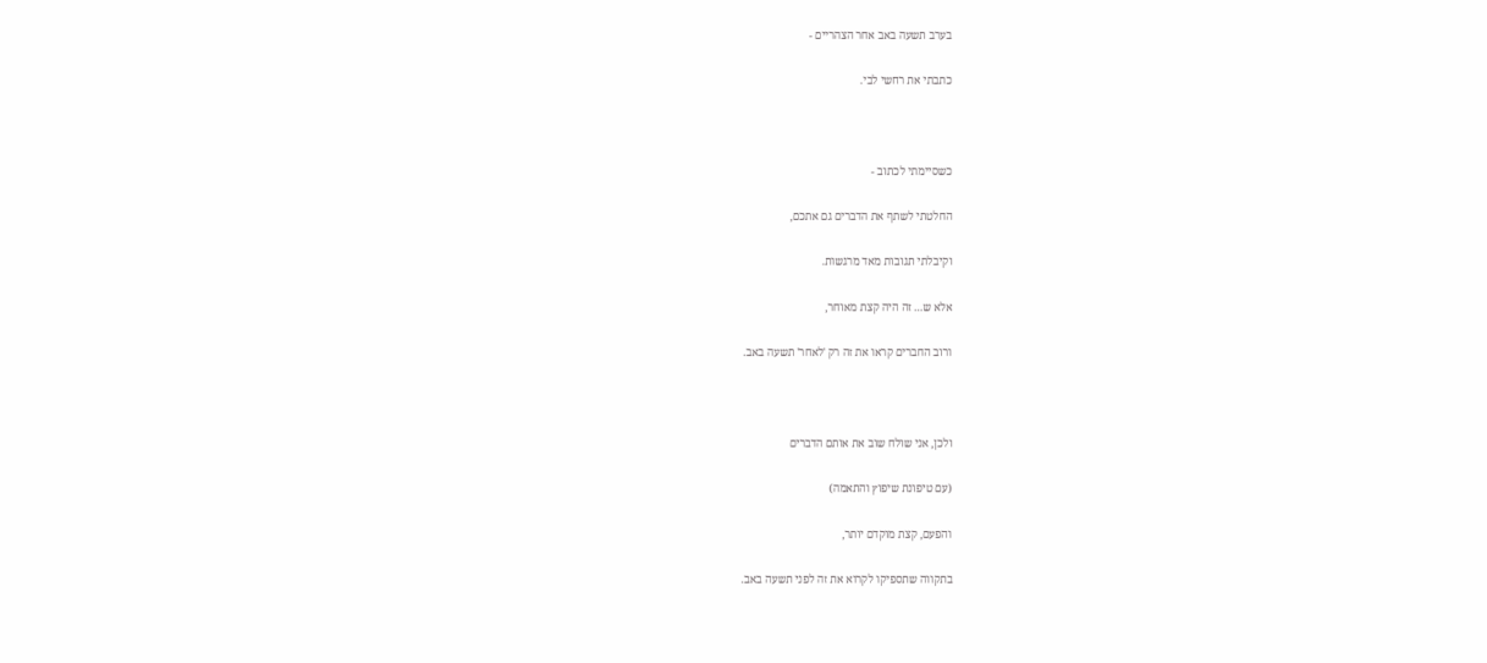בערב תשעה באב אחר הצהריים -

כתבתי את רחשי לבי.



כשסיימתי לכתוב -

החלטתי לשתף את הדברים גם אתכם,

וקיבלתי תגובות מאד מרגשות.

אלא ש... זה היה קצת מאוחר,

ורוב החברים קראו את זה רק 'לאחר' תשעה באב.



ולכן, אני שולח שוב את אותם הדברים

(עם טיפונת שיפוץ והתאמה)

והפעם, קצת מוקדם יותר,

בתקווה שתספיקו לקרוא את זה לפני תשעה באב.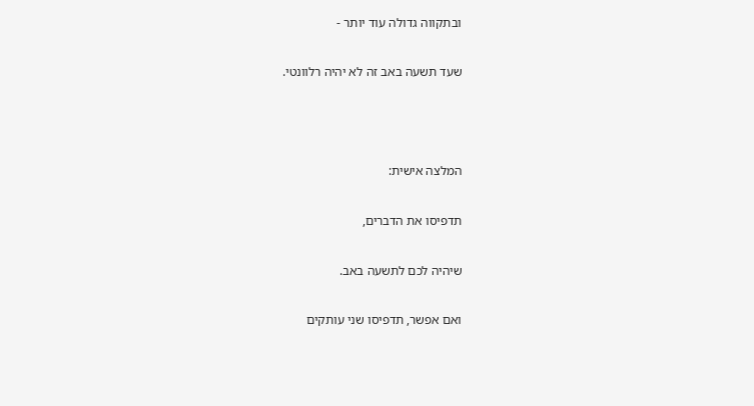ובתקווה גדולה עוד יותר -

שעד תשעה באב זה לא יהיה רלוונטי.



המלצה אישית:

תדפיסו את הדברים,

שיהיה לכם לתשעה באב.

ואם אפשר, תדפיסו שני עותקים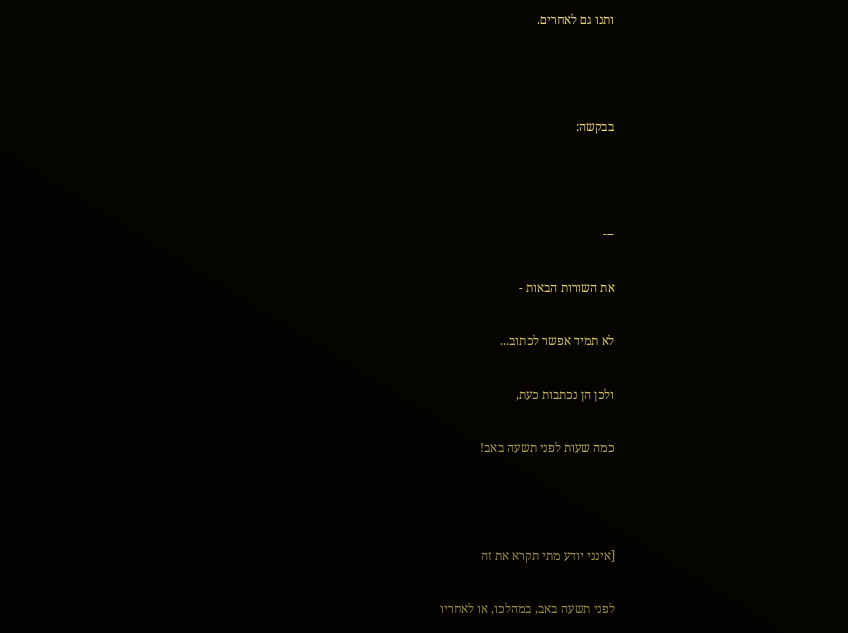ותנו גם לאחרים.



בבקשה:



---

את השורות הבאות -

לא תמיד אפשר לכתוב...

ולכן הן נכתבות כעת,

כמה שעות לפני תשעה באב!



[אינני יודע מתי תקרא את זה

לפני תשעה באב, במהלכו, או לאחריו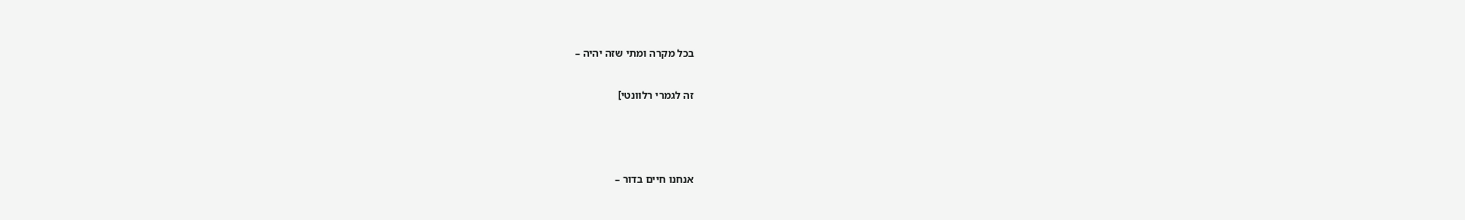בכל מקרה ומתי שזה יהיה –

זה לגמרי רלוונטי]



אנחנו חיים בדור –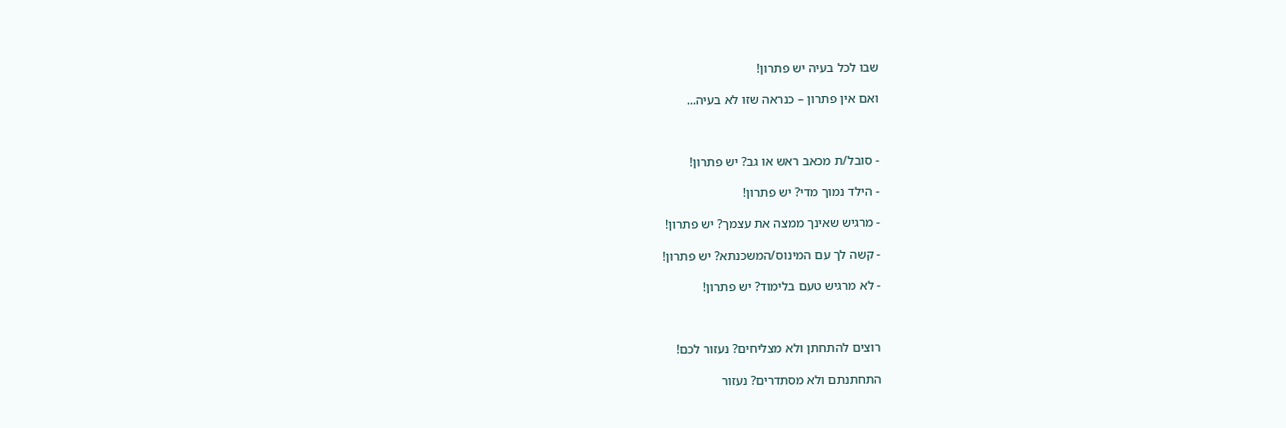שבו לכל בעיה יש פתרון!

ואם אין פתרון – כנראה שזו לא בעיה...



- סובל/ת מכאב ראש או גב? יש פתרון!

- הילד נמוך מדי? יש פתרון!

- מרגיש שאינך ממצה את עצמך? יש פתרון!

- קשה לך עם המינוס/המשכנתא? יש פתרון!

- לא מרגיש טעם בלימוד? יש פתרון!



רוצים להתחתן ולא מצליחים? נעזור לכם!

התחתנתם ולא מסתדרים? נעזור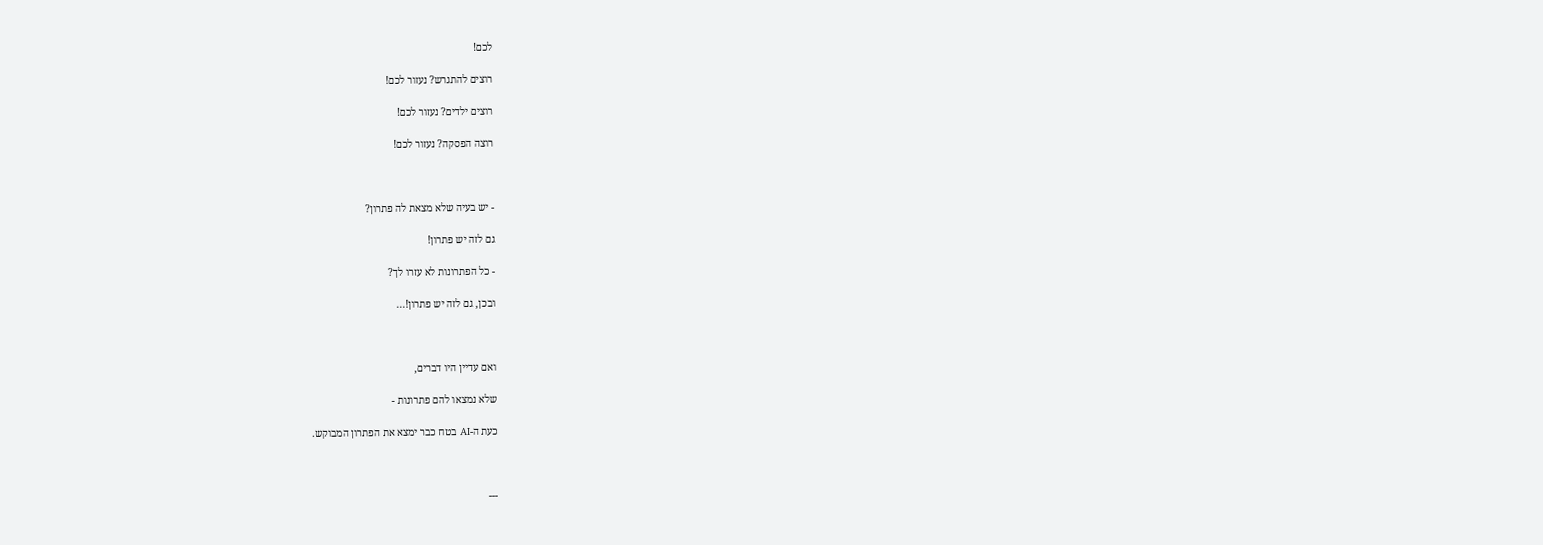לכם!

רוצים להתגרש? נעזור לכם!

רוצים ילדים? נעזור לכם!

רוצה הפסקה? נעזור לכם!



- יש בעיה שלא מצאת לה פתרון?

גם לזה יש פתרון!

- כל הפתרונות לא עזרו לך?

ובכן, גם לזה יש פתרון!...



ואם עדיין היו דברים,

שלא נמצאו להם פתרונות -

כעת ה-AI בטח כבר ימצא את הפתרון המבוקש.



---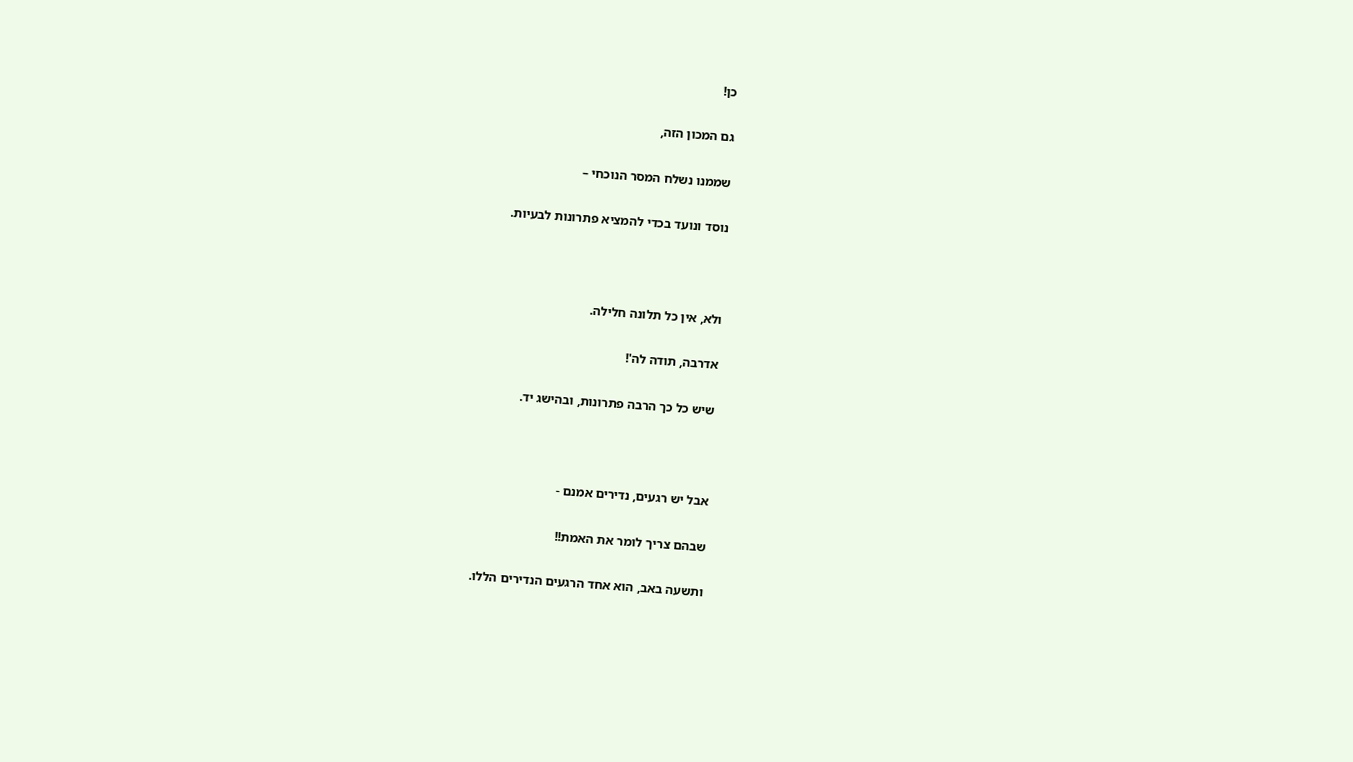כן!

גם המכון הזה,

שממנו נשלח המסר הנוכחי –

נוסד ונועד בכדי להמציא פתרונות לבעיות.



ולא, אין כל תלונה חלילה.

אדרבה, תודה לה'!

שיש כל כך הרבה פתרונות, ובהישג יד.



אבל יש רגעים, נדירים אמנם -

שבהם צריך לומר את האמת!!

ותשעה באב, הוא אחד הרגעים הנדירים הללו.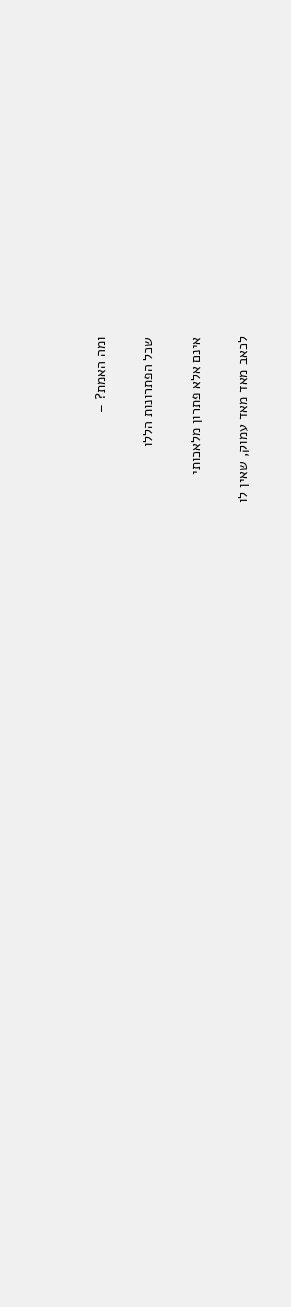ומה האמת? –

שכל הפתרונות הללו

אינם אלא פתרון מלאכותי

לכאב מאד מאד עמוק, שאין לו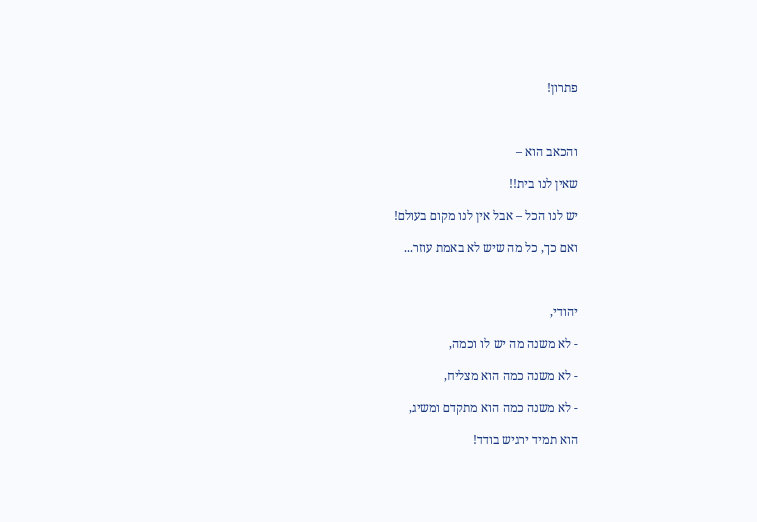פתרון!



והכאב הוא –

שאין לנו בית!!

יש לנו הכל – אבל אין לנו מקום בעולם!

ואם כך, כל מה שיש לא באמת עוזר...



יהודי,

- לא משנה מה יש לו וכמה,

- לא משנה כמה הוא מצליח,

- לא משנה כמה הוא מתקדם ומשיג,

הוא תמיד ירגיש בודד!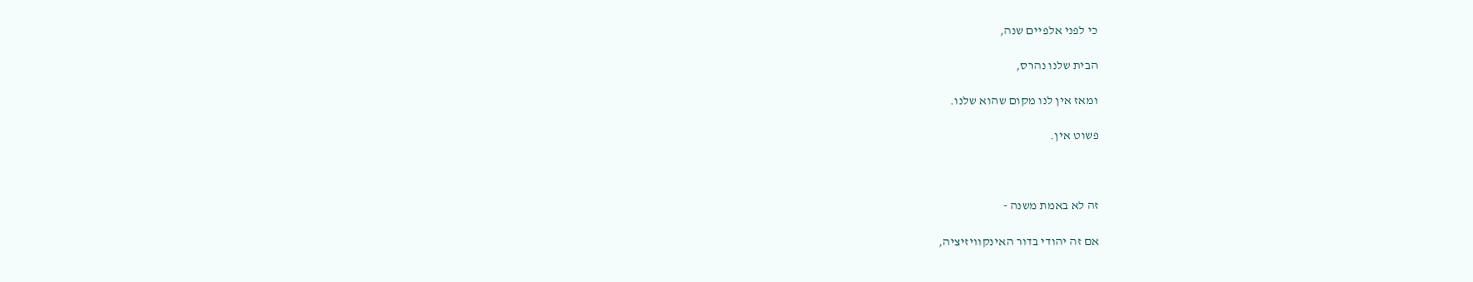כי לפני אלפיים שנה,

הבית שלנו נהרס,

ומאז אין לנו מקום שהוא שלנו.

פשוט אין.



זה לא באמת משנה -

אם זה יהודי בדור האינקוויזיציה,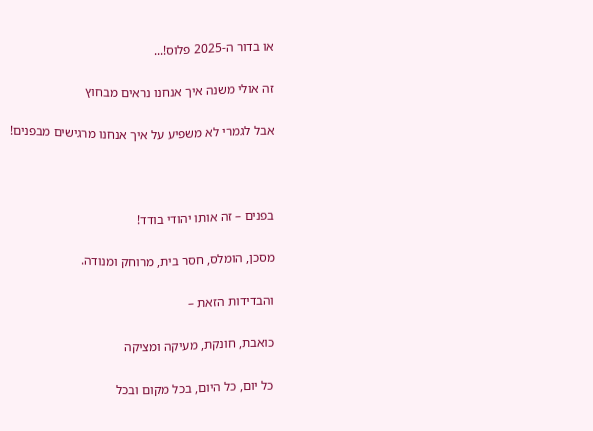או בדור ה-2025 פלוס!...

זה אולי משנה איך אנחנו נראים מבחוץ

אבל לגמרי לא משפיע על איך אנחנו מרגישים מבפנים!



בפנים – זה אותו יהודי בודד!

מסכן, הומלס, חסר בית, מרוחק ומנודה.

והבדידות הזאת –

כואבת, חונקת, מעיקה ומציקה

כל יום, כל היום, בכל מקום ובכל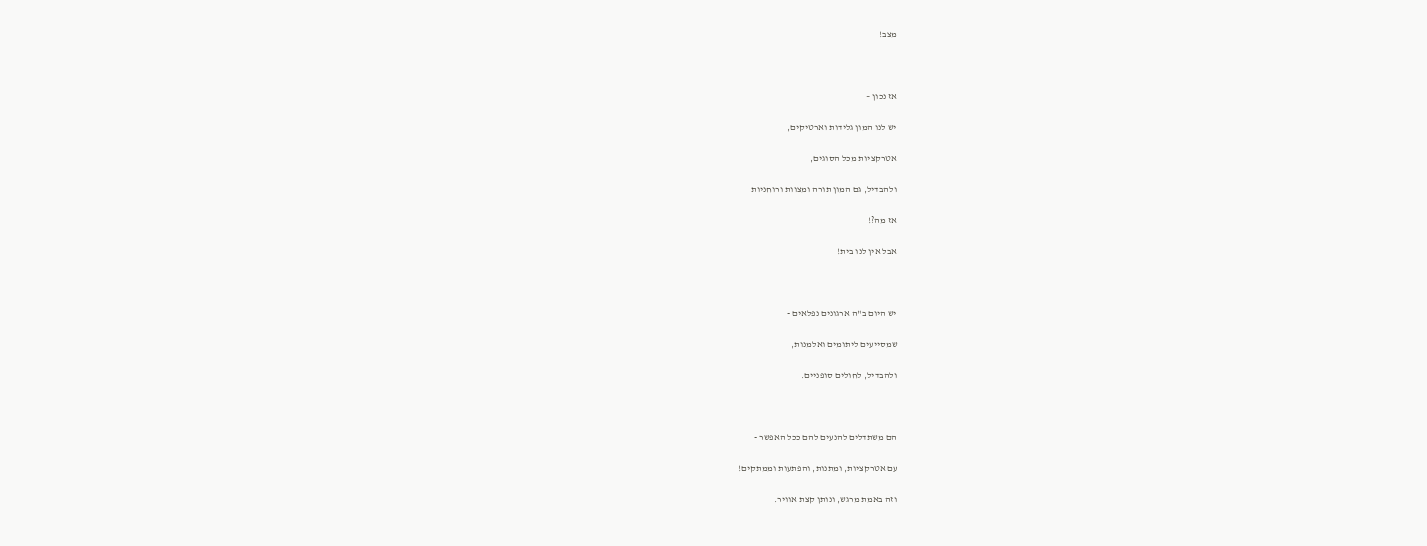מצב!



אז נכון –

יש לנו המון גלידות וארטיקים,

אטרקציות מכל הסוגים,

ולהבדיל, גם המון תורה ומצוות ורוחניות

אז מה?!

אבל אין לנו בית!



יש היום ב"ה ארגונים נפלאים -

שמסייעים ליתומים ואלמנות,

ולהבדיל, לחולים סופניים.



הם משתדלים להנעים להם ככל האפשר -

עם אטרקציות, ומתנות, והפתעות וממתקים!

וזה באמת מרגש, ונותן קצת אוויר.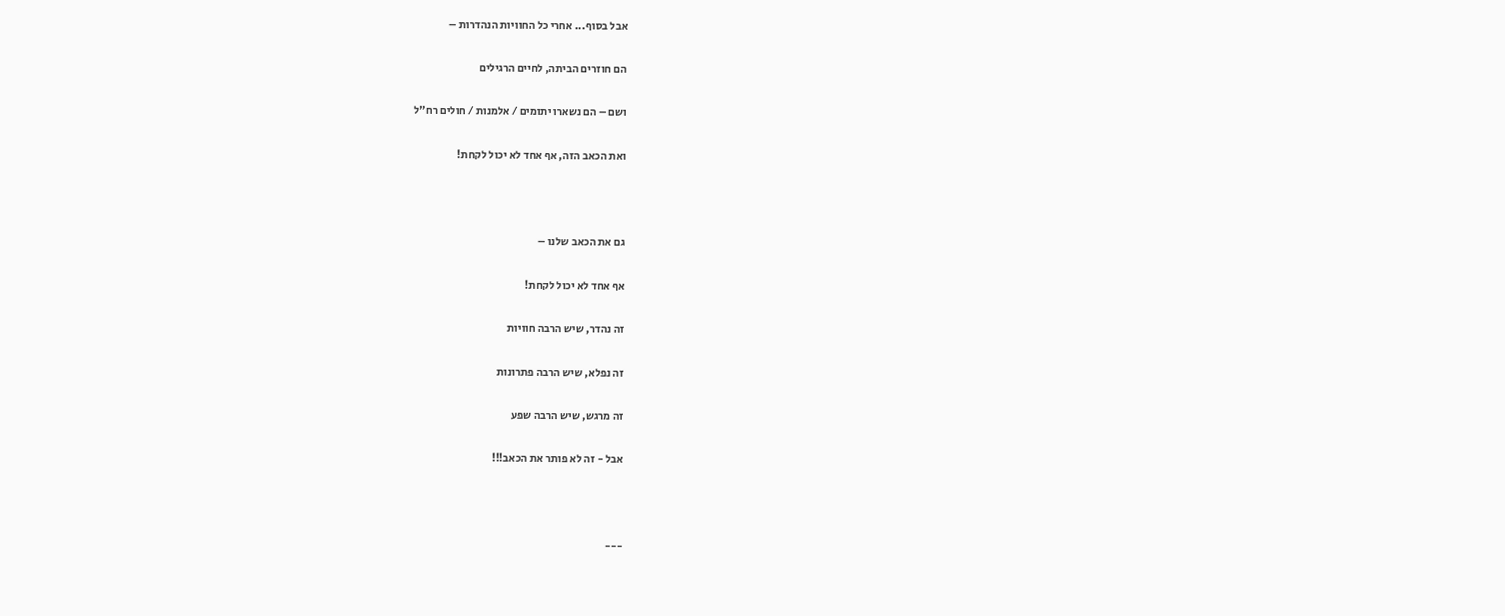אבל בסוף... אחרי כל החוויות הנהדרות –

הם חוזרים הביתה, לחיים הרגילים

ושם – הם נשארו יתומים / אלמנות / חולים רח"ל

ואת הכאב הזה, אף אחד לא יכול לקחת!



גם את הכאב שלנו –

אף אחד לא יכול לקחת!

זה נהדר, שיש הרבה חוויות

זה נפלא, שיש הרבה פתרונות

זה מרגש, שיש הרבה שפע

אבל - זה לא פותר את הכאב!!!



---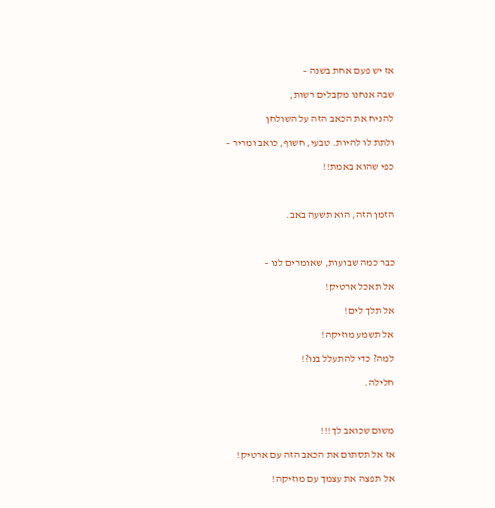אז יש פעם אחת בשנה –

שבה אנחנו מקבלים רשות,

להניח את הכאב הזה על השולחן

ולתת לו להיות. טבעי, חשוף, כואב ומריר –

כפי שהוא באמת!!



הזמן הזה, הוא תשעה באב.



כבר כמה שבועות, שאומרים לנו –

אל תאכל ארטיק!

אל תלך לים!

אל תשמע מוזיקה!

למה? כדי להתעלל בנו?!

חלילה.



משום שכואב לך!!!

אז אל תסתום את הכאב הזה עם ארטיק!

אל תפצה את עצמך עם מוזיקה!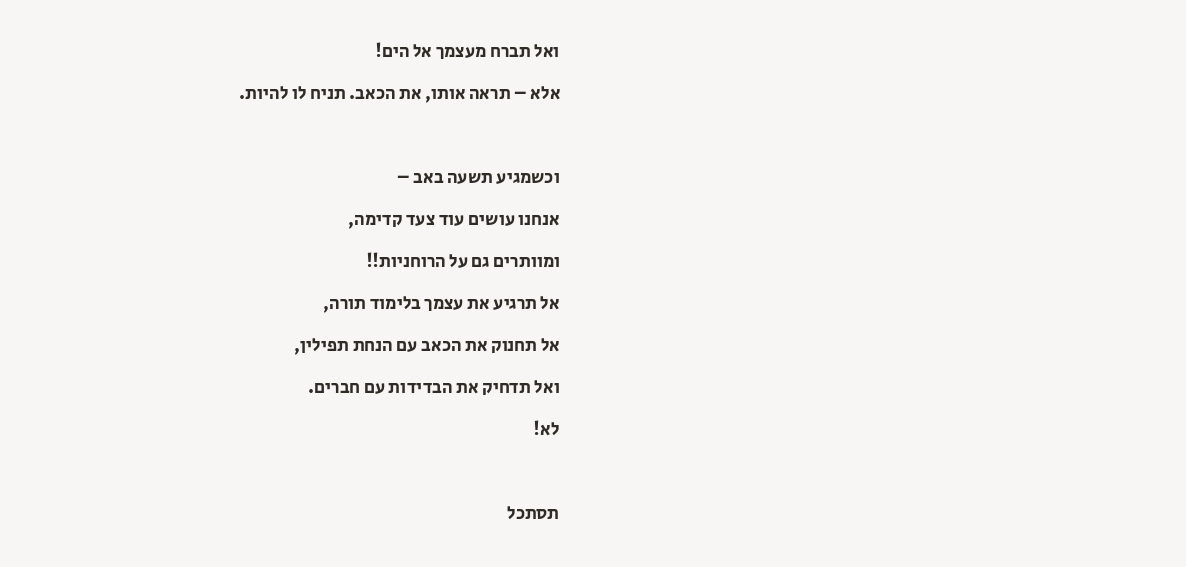ואל תברח מעצמך אל הים!

אלא – תראה אותו, את הכאב. תניח לו להיות.



וכשמגיע תשעה באב –

אנחנו עושים עוד צעד קדימה,

ומוותרים גם על הרוחניות!!

אל תרגיע את עצמך בלימוד תורה,

אל תחנוק את הכאב עם הנחת תפילין,

ואל תדחיק את הבדידות עם חברים.

לא!



תסתכל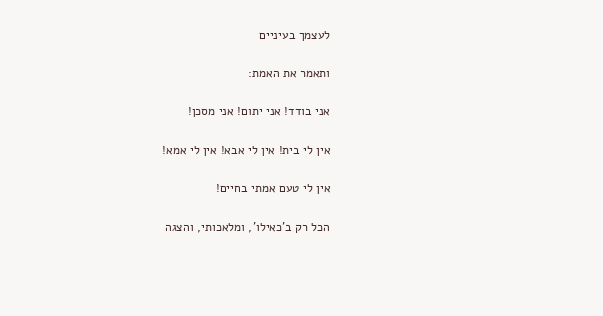לעצמך בעיניים

ותאמר את האמת:

אני בודד! אני יתום! אני מסכן!

אין לי בית! אין לי אבא! אין לי אמא!

אין לי טעם אמתי בחיים!

הכל רק ב'כאילו', ומלאכותי, והצגה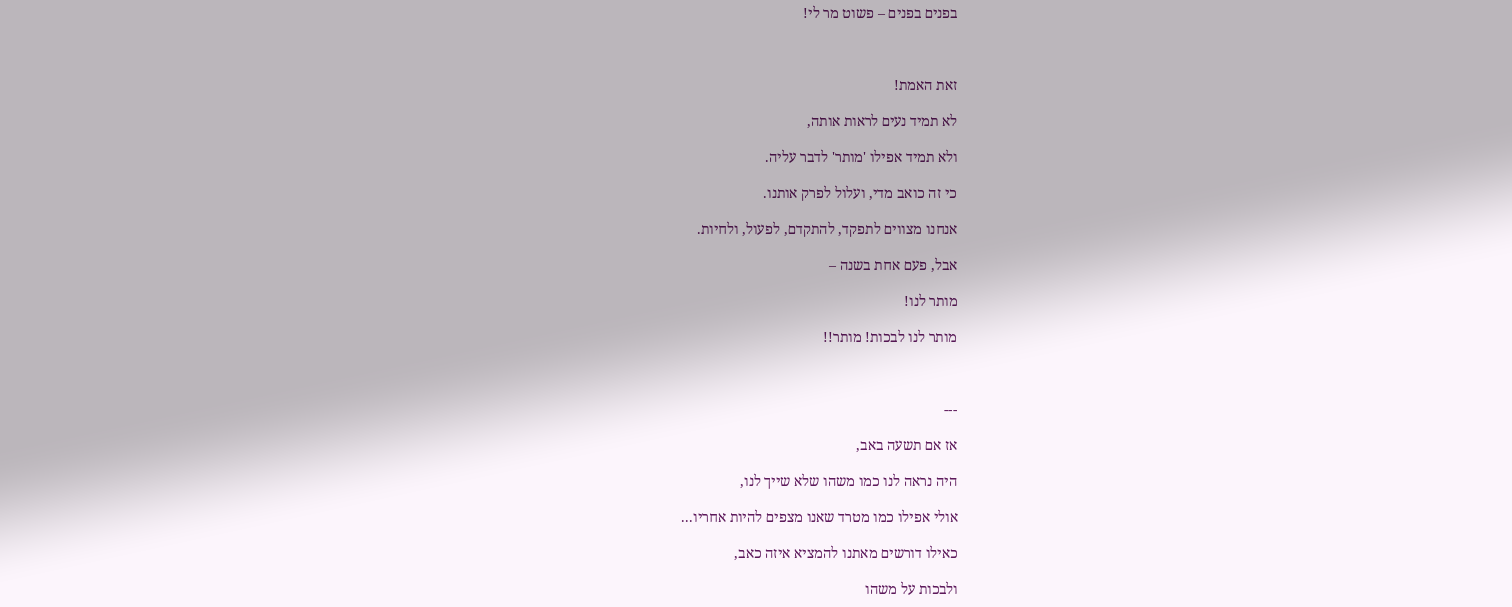בפנים בפנים – פשוט מר לי!



זאת האמת!

לא תמיד נעים לראות אותה,

ולא תמיד אפילו 'מותר' לדבר עליה.

כי זה כואב מדי, ועלול לפרק אותנו.

אנחנו מצווים לתפקד, להתקדם, לפעול, ולחיות.

אבל, פעם אחת בשנה –

מותר לנו!

מותר לנו לבכות! מותר!!



---

אז אם תשעה באב,

היה נראה לנו כמו משהו שלא שייך לנו,

אולי אפילו כמו מטרד שאנו מצפים להיות אחריו...

כאילו דורשים מאתנו להמציא איזה כאב,

ולבכות על משהו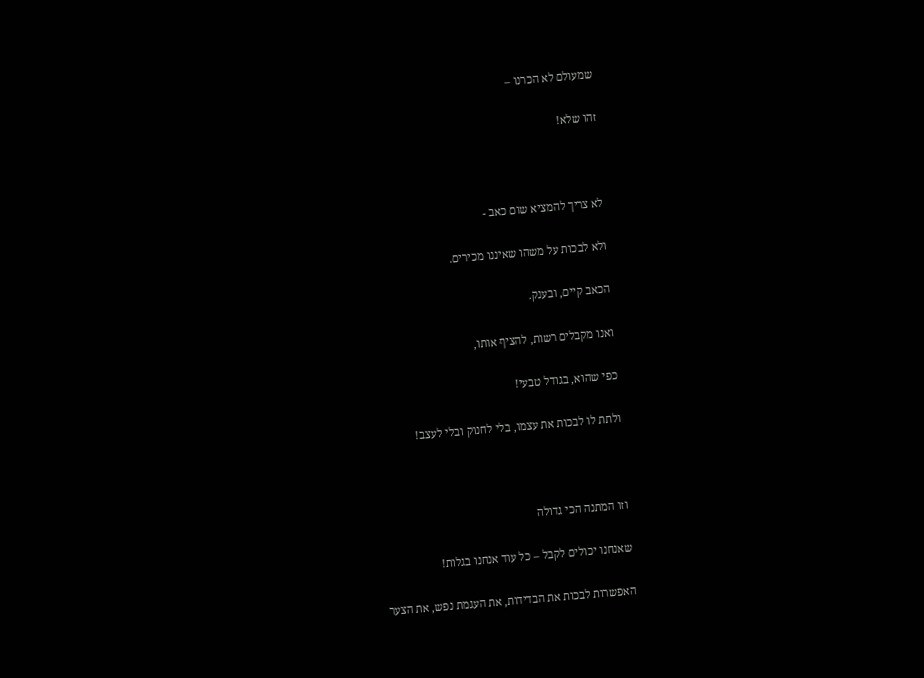שמעולם לא הכרנו –

זהו שלא!



לא צריך להמציא שום כאב -

ולא לבכות על משהו שאיננו מכירים.

הכאב קיים, ובענק.

ואנו מקבלים רשות, להציף אותו,

כפי שהוא, בגודל טבעי!

ולתת לו לבכות את עצמו, בלי לחנוק ובלי לעצב!



וזו המתנה הכי גדולה

שאנחנו יכולים לקבל – כל עוד אנחנו בגלות!

האפשרות לבכות את הבדידות, את העגמת נפש, את הצער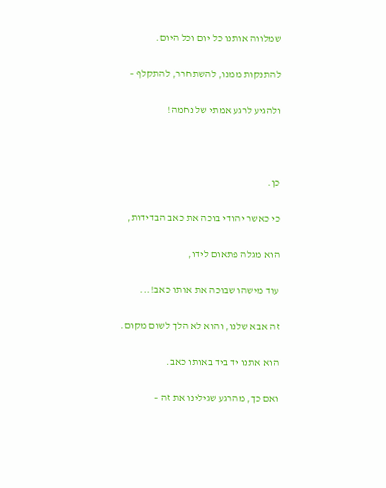שמלווה אותנו כל יום וכל היום.

להתנקות ממנו, להשתחרר, להתקלף –

ולהגיע לרגע אמתי של נחמה!



כן.

כי כאשר יהודי בוכה את כאב הבדידות,

הוא מגלה פתאום לידו,

עוד מישהו שבוכה את אותו כאב!...

זה אבא שלנו, והוא לא הלך לשום מקום.

הוא אתנו יד ביד באותו כאב.

ואם כך, מהרגע שגילינו את זה –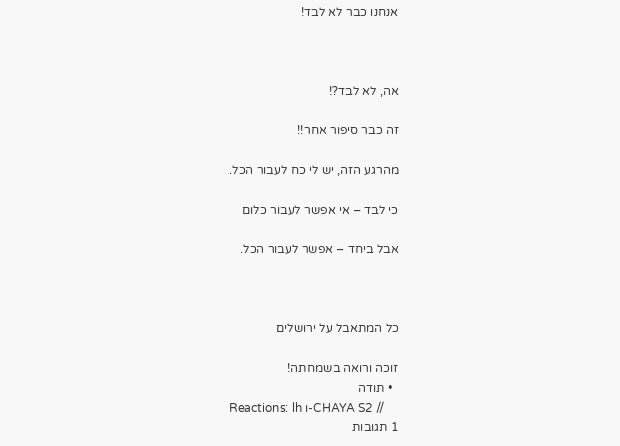אנחנו כבר לא לבד!



אה, לא לבד?!

זה כבר סיפור אחר!!

מהרגע הזה, יש לי כח לעבור הכל.

כי לבד – אי אפשר לעבור כלום

אבל ביחד – אפשר לעבור הכל.



כל המתאבל על ירושלים

זוכה ורואה בשמחתה!
  • תודה
Reactions: lh ו-CHAYA S2 //
1 תגובות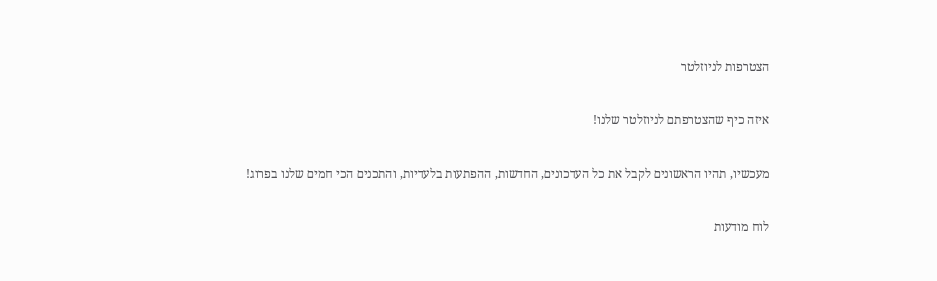הצטרפות לניוזלטר

איזה כיף שהצטרפתם לניוזלטר שלנו!

מעכשיו, תהיו הראשונים לקבל את כל העדכונים, החדשות, ההפתעות בלעדיות, והתכנים הכי חמים שלנו בפרוג!

לוח מודעות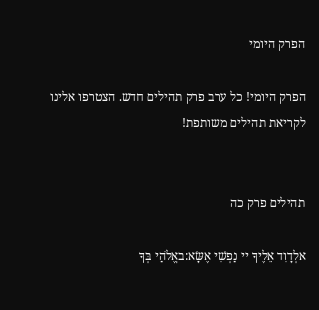הפרק היומי

הפרק היומי! כל ערב פרק תהילים חדש. הצטרפו אלינו לקריאת תהילים משותפת!


תהילים פרק כה

אלְדָוִד אֵלֶיךָ יי נַפְשִׁי אֶשָּׂא:באֱלֹהַי בְּךָ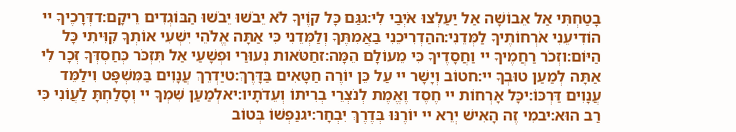בָטַחְתִּי אַל אֵבוֹשָׁה אַל יַעַלְצוּ אֹיְבַי לִי:גגַּם כָּל קוֶֹיךָ לֹא יֵבֹשׁוּ יֵבֹשׁוּ הַבּוֹגְדִים רֵיקָם:דדְּרָכֶיךָ יי הוֹדִיעֵנִי אֹרְחוֹתֶיךָ לַמְּדֵנִי:ההַדְרִיכֵנִי בַאֲמִתֶּךָ וְלַמְּדֵנִי כִּי אַתָּה אֱלֹהֵי יִשְׁעִי אוֹתְךָ קִוִּיתִי כָּל הַיּוֹם:וזְכֹר רַחֲמֶיךָ יי וַחֲסָדֶיךָ כִּי מֵעוֹלָם הֵמָּה:זחַטֹּאות נְעוּרַי וּפְשָׁעַי אַל תִּזְכֹּר כְּחַסְדְּךָ זְכָר לִי אַתָּה לְמַעַן טוּבְךָ יי:חטוֹב וְיָשָׁר יי עַל כֵּן יוֹרֶה חַטָּאִים בַּדָּרֶךְ:טיַדְרֵךְ עֲנָוִים בַּמִּשְׁפָּט וִילַמֵּד עֲנָוִים דַּרְכּוֹ:יכָּל אָרְחוֹת יי חֶסֶד וֶאֱמֶת לְנֹצְרֵי בְרִיתוֹ וְעֵדֹתָיו:יאלְמַעַן שִׁמְךָ יי וְסָלַחְתָּ לַעֲוֹנִי כִּי רַב הוּא:יבמִי זֶה הָאִישׁ יְרֵא יי יוֹרֶנּוּ בְּדֶרֶךְ יִבְחָר:יגנַפְשׁוֹ בְּטוֹב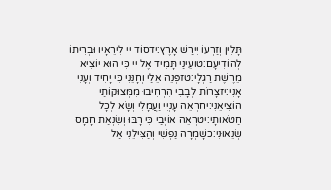תָּלִין וְזַרְעוֹ יִירַשׁ אָרֶץ:ידסוֹד יי לִירֵאָיו וּבְרִיתוֹ לְהוֹדִיעָם:טועֵינַי תָּמִיד אֶל יי כִּי הוּא יוֹצִיא מֵרֶשֶׁת רַגְלָי:טזפְּנֵה אֵלַי וְחָנֵּנִי כִּי יָחִיד וְעָנִי אָנִי:יזצָרוֹת לְבָבִי הִרְחִיבוּ מִמְּצוּקוֹתַי הוֹצִיאֵנִי:יחרְאֵה עָנְיִי וַעֲמָלִי וְשָׂא לְכָל חַטֹּאותָי:יטרְאֵה אוֹיְבַי כִּי רָבּוּ וְשִׂנְאַת חָמָס שְׂנֵאוּנִי:כשָׁמְרָה נַפְשִׁי וְהַצִּילֵנִי אַל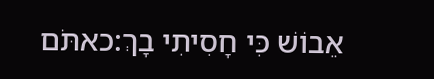אֵבוֹשׁ כִּי חָסִיתִי בָךְ:כאתֹּם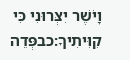וָיֹשֶׁר יִצְּרוּנִי כִּי קִוִּיתִיךָ:כבפְּדֵה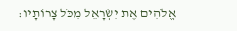אֱלֹהִים אֶת יִשְׂרָאֵל מִכֹּל צָרוֹתָיו: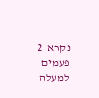נקרא  2  פעמים
למעלה